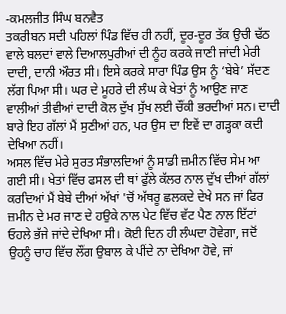-ਕਮਲਜੀਤ ਸਿੰਘ ਬਨਵੈਤ
ਤਕਰੀਬਨ ਸਦੀ ਪਹਿਲਾਂ ਪਿੰਡ ਵਿੱਚ ਹੀ ਨਹੀਂ, ਦੂਰ-ਦੂਰ ਤੱਕ ਉਚੀ ਢੱਠ ਵਾਲੇ ਬਲਦਾਂ ਵਾਲੇ ਦਿਆਲਪੁਰੀਆਂ ਦੀ ਨੂੰਹ ਕਰਕੇ ਜਾਣੀ ਜਾਂਦੀ ਮੇਰੀ ਦਾਦੀ, ਦਾਨੀ ਔਰਤ ਸੀ। ਇਸੇ ਕਰਕੇ ਸਾਰਾ ਪਿੰਡ ਉਸ ਨੂੰ ‘ਬੇਬੇ’ ਸੱਦਣ ਲੱਗ ਪਿਆ ਸੀ। ਘਰ ਦੇ ਮੂਹਰੇ ਦੀ ਲੰਘ ਕੇ ਖੇਤਾਂ ਨੂੰ ਆਉਣ ਜਾਣ ਵਾਲੀਆਂ ਤੀਵੀਆਂ ਦਾਦੀ ਕੋਲ ਦੁੱਖ ਸੁੱਖ ਲਈ ਚੌਂਕੀ ਭਰਦੀਆਂ ਸਨ। ਦਾਦੀ ਬਾਰੇ ਇਹ ਗੱਲਾਂ ਮੈਂ ਸੁਣੀਆਂ ਹਨ, ਪਰ ਉਸ ਦਾ ਇਵੇਂ ਦਾ ਗੜ੍ਹਕਾ ਕਦੀ ਦੇਖਿਆ ਨਹੀਂ।
ਅਸਲ ਵਿੱਚ ਮੇਰੇ ਸੁਰਤ ਸੰਭਾਲਦਿਆਂ ਨੂੰ ਸਾਡੀ ਜ਼ਮੀਨ ਵਿੱਚ ਸੇਮ ਆ ਗਈ ਸੀ। ਖੇਤਾਂ ਵਿੱਚ ਫਸਲ ਦੀ ਥਾਂ ਫੁੱਲੇ ਕੱਲਰ ਨਾਲ ਦੁੱਖ ਦੀਆਂ ਗੱਲਾਂ ਕਰਦਿਆਂ ਮੈਂ ਬੇਬੇ ਦੀਆਂ ਅੱਖਾਂ 'ਚੋਂ ਅੱਥਰੂ ਛਲਕਦੇ ਦੇਖੇ ਸਨ ਜਾਂ ਫਿਰ ਜ਼ਮੀਨ ਦੇ ਮਰ ਜਾਣ ਦੇ ਹਉਕੇ ਨਾਲ ਪੇਟ ਵਿੱਚ ਵੱਟ ਪੈਣ ਨਾਲ ਇੱਟਾਂ ਓਹਲੇ ਭੱਜੇ ਜਾਂਦੇ ਦੇਖਿਆ ਸੀ। ਕੋਈ ਦਿਨ ਹੀ ਲੰਘਦਾ ਹੋਵੇਗਾ, ਜਦੋਂ ਉਹਨੂੰ ਚਾਹ ਵਿੱਚ ਲੌਂਗ ਉਬਾਲ ਕੇ ਪੀਂਦੇ ਨਾ ਦੇਖਿਆ ਹੋਵੇ, ਜਾਂ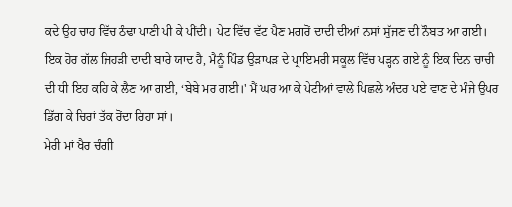ਕਦੇ ਉਹ ਚਾਹ ਵਿੱਚ ਠੰਢਾ ਪਾਣੀ ਪੀ ਕੇ ਪੀਂਦੀ। ਪੇਟ ਵਿੱਚ ਵੱਟ ਪੈਣ ਮਗਰੋਂ ਦਾਦੀ ਦੀਆਂ ਨਸਾਂ ਸੁੱਜਣ ਦੀ ਨੌਬਤ ਆ ਗਈ।
ਇਕ ਹੋਰ ਗੱਲ ਜਿਹੜੀ ਦਾਦੀ ਬਾਰੇ ਯਾਦ ਹੈ, ਮੈਨੂੰ ਪਿੰਡ ਉੜਾਪੜ ਦੇ ਪ੍ਰਾਇਮਰੀ ਸਕੂਲ ਵਿੱਚ ਪੜ੍ਹਨ ਗਏ ਨੂੰ ਇਕ ਦਿਨ ਚਾਚੀ ਦੀ ਧੀ ਇਹ ਕਹਿ ਕੇ ਲੈਣ ਆ ਗਈ, ‘ਬੇਬੇ ਮਰ ਗਈ।' ਮੈਂ ਘਰ ਆ ਕੇ ਪੇਟੀਆਂ ਵਾਲੇ ਪਿਛਲੇ ਅੰਦਰ ਪਏ ਵਾਣ ਦੇ ਮੰਜੇ ਉਪਰ ਡਿੱਗ ਕੇ ਚਿਰਾਂ ਤੱਕ ਰੋਂਦਾ ਰਿਹਾ ਸਾਂ।
ਮੇਰੀ ਮਾਂ ਖੈਰ ਚੰਗੀ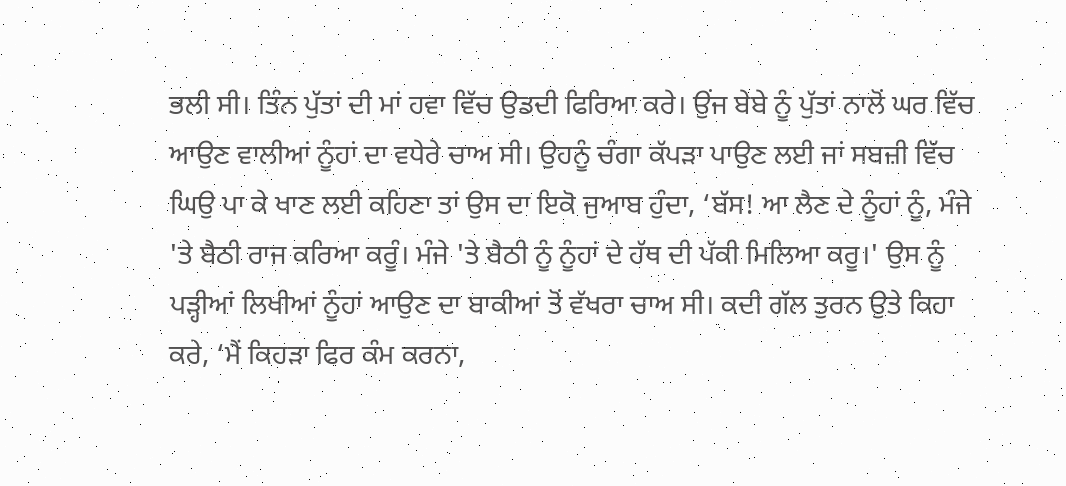ਭਲੀ ਸੀ। ਤਿੰਨ ਪੁੱਤਾਂ ਦੀ ਮਾਂ ਹਵਾ ਵਿੱਚ ਉਡਦੀ ਫਿਰਿਆ ਕਰੇ। ਉਂਜ ਬੇਬੇ ਨੂੰ ਪੁੱਤਾਂ ਨਾਲੋਂ ਘਰ ਵਿੱਚ ਆਉਣ ਵਾਲੀਆਂ ਨੂੰਹਾਂ ਦਾ ਵਧੇਰੇ ਚਾਅ ਸੀ। ਉਹਨੂੰ ਚੰਗਾ ਕੱਪੜਾ ਪਾਉਣ ਲਈ ਜਾਂ ਸਬਜ਼ੀ ਵਿੱਚ ਘਿਉ ਪਾ ਕੇ ਖਾਣ ਲਈ ਕਹਿਣਾ ਤਾਂ ਉਸ ਦਾ ਇਕੋ ਜੁਆਬ ਹੁੰਦਾ, ‘ਬੱਸ! ਆ ਲੈਣ ਦੇ ਨੂੰਹਾਂ ਨੂੰ, ਮੰਜੇ 'ਤੇ ਬੈਠੀ ਰਾਜ ਕਰਿਆ ਕਰੂੰ। ਮੰਜੇ 'ਤੇ ਬੈਠੀ ਨੂੰ ਨੂੰਹਾਂ ਦੇ ਹੱਥ ਦੀ ਪੱਕੀ ਮਿਲਿਆ ਕਰੂ।' ਉਸ ਨੂੰ ਪੜ੍ਹੀਆਂ ਲਿਖੀਆਂ ਨੂੰਹਾਂ ਆਉਣ ਦਾ ਬਾਕੀਆਂ ਤੋਂ ਵੱਖਰਾ ਚਾਅ ਸੀ। ਕਦੀ ਗੱਲ ਤੁਰਨ ਉਤੇ ਕਿਹਾ ਕਰੇ, ‘ਮੈਂ ਕਿਹੜਾ ਫਿਰ ਕੰਮ ਕਰਨਾ,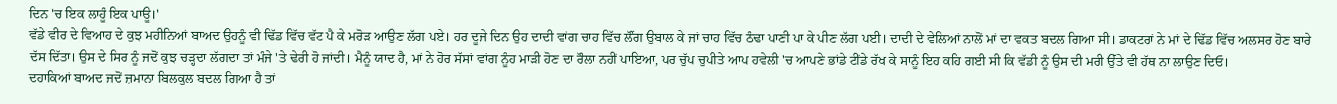ਦਿਨ 'ਚ ਇਕ ਲਾਹੂੰ ਇਕ ਪਾਊ।'
ਵੱਡੇ ਵੀਰ ਦੇ ਵਿਆਹ ਦੇ ਕੁਝ ਮਹੀਨਿਆਂ ਬਾਅਦ ਉਹਨੂੰ ਵੀ ਢਿੱਡ ਵਿੱਚ ਵੱਟ ਪੈ ਕੇ ਮਰੋੜ ਆਉਣ ਲੱਗ ਪਏ। ਹਰ ਦੂਜੇ ਦਿਨ ਉਹ ਦਾਦੀ ਵਾਂਗ ਚਾਹ ਵਿੱਚ ਲੌਂਗ ਉਬਾਲ ਕੇ ਜਾਂ ਚਾਹ ਵਿੱਚ ਠੰਢਾ ਪਾਣੀ ਪਾ ਕੇ ਪੀਣ ਲੱਗ ਪਈ। ਦਾਦੀ ਦੇ ਵੇਲਿਆਂ ਨਾਲੋਂ ਮਾਂ ਦਾ ਵਕਤ ਬਦਲ ਗਿਆ ਸੀ। ਡਾਕਟਰਾਂ ਨੇ ਮਾਂ ਦੇ ਢਿੱਡ ਵਿੱਚ ਅਲਸਰ ਹੋਣ ਬਾਰੇ ਦੱਸ ਦਿੱਤਾ। ਉਸ ਦੇ ਸਿਰ ਨੂੰ ਜਦੋਂ ਕੁਝ ਚੜ੍ਹਦਾ ਲੱਗਦਾ ਤਾਂ ਮੰਜੇ 'ਤੇ ਢੇਰੀ ਹੋ ਜਾਂਦੀ। ਮੈਨੂੰ ਯਾਦ ਹੈ, ਮਾਂ ਨੇ ਹੋਰ ਸੱਸਾਂ ਵਾਂਗ ਨੂੰਹ ਮਾੜੀ ਹੋਣ ਦਾ ਰੌਲਾ ਨਹੀਂ ਪਾਇਆ, ਪਰ ਚੁੱਪ ਚੁਪੀਤੇ ਆਪ ਹਵੇਲੀ 'ਚ ਆਪਣੇ ਭਾਂਡੇ ਟੀਂਡੇ ਰੱਖ ਕੇ ਸਾਨੂੰ ਇਹ ਕਹਿ ਗਈ ਸੀ ਕਿ ਵੱਡੀ ਨੂੰ ਉਸ ਦੀ ਮਰੀ ਉੱਤੇ ਵੀ ਹੱਥ ਨਾ ਲਾਉਣ ਦਿਓ।
ਦਹਾਕਿਆਂ ਬਾਅਦ ਜਦੋਂ ਜ਼ਮਾਨਾ ਬਿਲਕੁਲ ਬਦਲ ਗਿਆ ਹੈ ਤਾਂ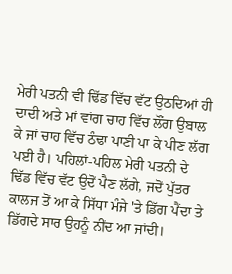ਮੇਰੀ ਪਤਨੀ ਵੀ ਢਿੱਡ ਵਿੱਚ ਵੱਟ ਉਠਦਿਆਂ ਹੀ ਦਾਦੀ ਅਤੇ ਮਾਂ ਵਾਂਗ ਚਾਹ ਵਿੱਚ ਲੌਂਗ ਉਬਾਲ ਕੇ ਜਾਂ ਚਾਹ ਵਿੱਚ ਠੰਢਾ ਪਾਣੀ ਪਾ ਕੇ ਪੀਣ ਲੱਗ ਪਈ ਹੈ। ਪਹਿਲਾਂ-ਪਹਿਲ ਮੇਰੀ ਪਤਨੀ ਦੇ ਢਿੱਡ ਵਿੱਚ ਵੱਟ ਉਦੋਂ ਪੈਣ ਲੱਗੇ, ਜਦੋਂ ਪੁੱਤਰ ਕਾਲਜ ਤੋਂ ਆ ਕੇ ਸਿੱਧਾ ਮੰਜੇ 'ਤੇ ਡਿੱਗ ਪੈਂਦਾ ਤੇ ਡਿੱਗਦੇ ਸਾਰ ਉਹਨੂੰ ਨੀਂਦ ਆ ਜਾਂਦੀ।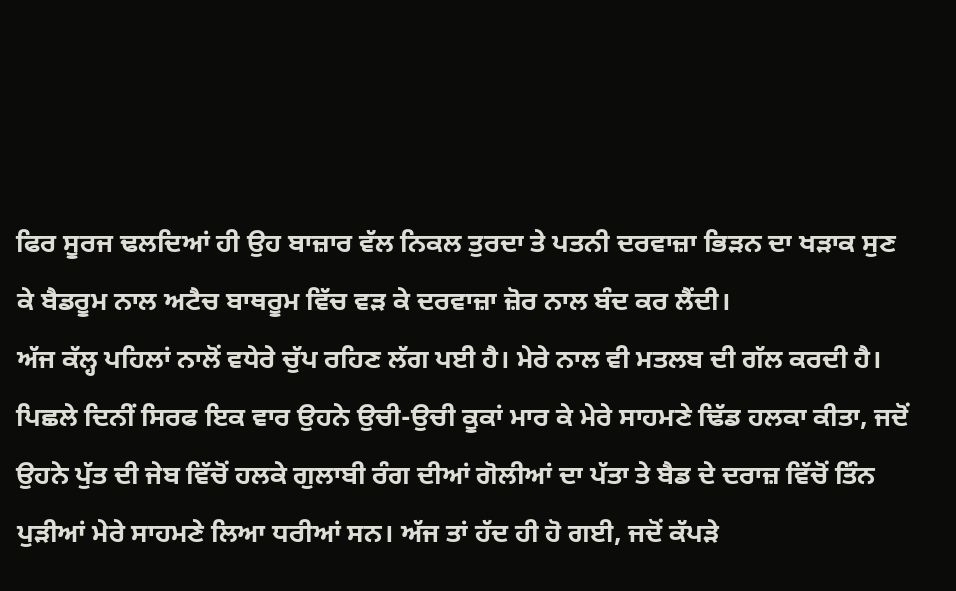ਫਿਰ ਸੂਰਜ ਢਲਦਿਆਂ ਹੀ ਉਹ ਬਾਜ਼ਾਰ ਵੱਲ ਨਿਕਲ ਤੁਰਦਾ ਤੇ ਪਤਨੀ ਦਰਵਾਜ਼ਾ ਭਿੜਨ ਦਾ ਖੜਾਕ ਸੁਣ ਕੇ ਬੈਡਰੂਮ ਨਾਲ ਅਟੈਚ ਬਾਥਰੂਮ ਵਿੱਚ ਵੜ ਕੇ ਦਰਵਾਜ਼ਾ ਜ਼ੋਰ ਨਾਲ ਬੰਦ ਕਰ ਲੈਂਦੀ।
ਅੱਜ ਕੱਲ੍ਹ ਪਹਿਲਾਂ ਨਾਲੋਂ ਵਧੇਰੇ ਚੁੱਪ ਰਹਿਣ ਲੱਗ ਪਈ ਹੈ। ਮੇਰੇ ਨਾਲ ਵੀ ਮਤਲਬ ਦੀ ਗੱਲ ਕਰਦੀ ਹੈ। ਪਿਛਲੇ ਦਿਨੀਂ ਸਿਰਫ ਇਕ ਵਾਰ ਉਹਨੇ ਉਚੀ-ਉਚੀ ਕੂਕਾਂ ਮਾਰ ਕੇ ਮੇਰੇ ਸਾਹਮਣੇ ਢਿੱਡ ਹਲਕਾ ਕੀਤਾ, ਜਦੋਂ ਉਹਨੇ ਪੁੱਤ ਦੀ ਜੇਬ ਵਿੱਚੋਂ ਹਲਕੇ ਗੁਲਾਬੀ ਰੰਗ ਦੀਆਂ ਗੋਲੀਆਂ ਦਾ ਪੱਤਾ ਤੇ ਬੈਡ ਦੇ ਦਰਾਜ਼ ਵਿੱਚੋਂ ਤਿੰਨ ਪੁੜੀਆਂ ਮੇਰੇ ਸਾਹਮਣੇ ਲਿਆ ਧਰੀਆਂ ਸਨ। ਅੱਜ ਤਾਂ ਹੱਦ ਹੀ ਹੋ ਗਈ, ਜਦੋਂ ਕੱਪੜੇ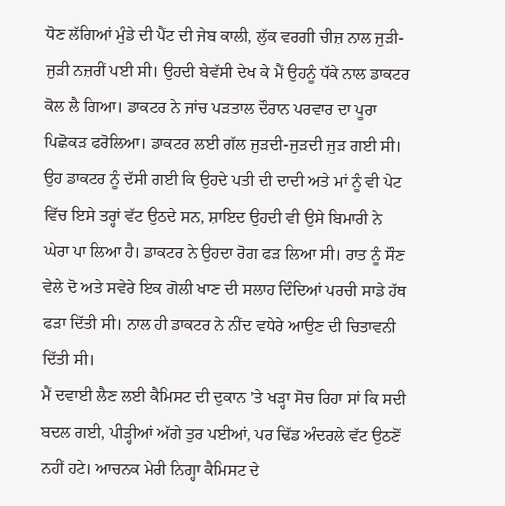ਧੋਣ ਲੱਗਿਆਂ ਮੁੰਡੇ ਦੀ ਪੈਂਟ ਦੀ ਜੇਬ ਕਾਲੀ, ਲੁੱਕ ਵਰਗੀ ਚੀਜ਼ ਨਾਲ ਜੁੜੀ-ਜੁੜੀ ਨਜ਼ਰੀਂ ਪਈ ਸੀ। ਉਹਦੀ ਬੇਵੱਸੀ ਦੇਖ ਕੇ ਮੈਂ ਉਹਨੂੰ ਧੱਕੇ ਨਾਲ ਡਾਕਟਰ ਕੋਲ ਲੈ ਗਿਆ। ਡਾਕਟਰ ਨੇ ਜਾਂਚ ਪੜਤਾਲ ਦੌਰਾਨ ਪਰਵਾਰ ਦਾ ਪੂਰਾ ਪਿਛੋਕੜ ਫਰੋਲਿਆ। ਡਾਕਟਰ ਲਈ ਗੱਲ ਜੁੜਦੀ-ਜੁੜਦੀ ਜੁੜ ਗਈ ਸੀ। ਉਹ ਡਾਕਟਰ ਨੂੰ ਦੱਸੀ ਗਈ ਕਿ ਉਹਦੇ ਪਤੀ ਦੀ ਦਾਦੀ ਅਤੇ ਮਾਂ ਨੂੰ ਵੀ ਪੇਟ ਵਿੱਚ ਇਸੇ ਤਰ੍ਹਾਂ ਵੱਟ ਉਠਦੇ ਸਨ, ਸ਼ਾਇਦ ਉਹਦੀ ਵੀ ਉਸੇ ਬਿਮਾਰੀ ਨੇ ਘੇਰਾ ਪਾ ਲਿਆ ਹੈ। ਡਾਕਟਰ ਨੇ ਉਹਦਾ ਰੋਗ ਫੜ ਲਿਆ ਸੀ। ਰਾਤ ਨੂੰ ਸੌਣ ਵੇਲੇ ਦੋ ਅਤੇ ਸਵੇਰੇ ਇਕ ਗੋਲੀ ਖਾਣ ਦੀ ਸਲਾਹ ਦਿੰਦਿਆਂ ਪਰਚੀ ਸਾਡੇ ਹੱਥ ਫੜਾ ਦਿੱਤੀ ਸੀ। ਨਾਲ ਹੀ ਡਾਕਟਰ ਨੇ ਨੀਂਦ ਵਧੇਰੇ ਆਉਣ ਦੀ ਚਿਤਾਵਨੀ ਦਿੱਤੀ ਸੀ।
ਮੈਂ ਦਵਾਈ ਲੈਣ ਲਈ ਕੈਮਿਸਟ ਦੀ ਦੁਕਾਨ 'ਤੇ ਖੜ੍ਹਾ ਸੋਚ ਰਿਹਾ ਸਾਂ ਕਿ ਸਦੀ ਬਦਲ ਗਈ, ਪੀੜ੍ਹੀਆਂ ਅੱਗੇ ਤੁਰ ਪਈਆਂ, ਪਰ ਢਿੱਡ ਅੰਦਰਲੇ ਵੱਟ ਉਠਣੋਂ ਨਹੀਂ ਹਟੇ। ਆਚਨਕ ਮੇਰੀ ਨਿਗ੍ਹਾ ਕੈਮਿਸਟ ਦੇ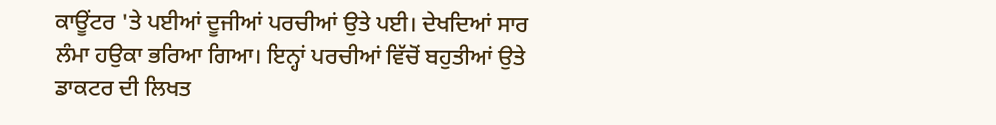ਕਾਊਂਟਰ 'ਤੇ ਪਈਆਂ ਦੂਜੀਆਂ ਪਰਚੀਆਂ ਉਤੇ ਪਈ। ਦੇਖਦਿਆਂ ਸਾਰ ਲੰਮਾ ਹਉਕਾ ਭਰਿਆ ਗਿਆ। ਇਨ੍ਹਾਂ ਪਰਚੀਆਂ ਵਿੱਚੋਂ ਬਹੁਤੀਆਂ ਉਤੇ ਡਾਕਟਰ ਦੀ ਲਿਖਤ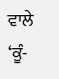ਵਾਲੇ ‘ਕੂੰ-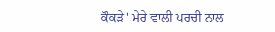ਕੌਕੜੇ' ਮੇਰੇ ਵਾਲੀ ਪਰਚੀ ਨਾਲ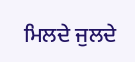ਮਿਲਦੇ ਜੁਲਦੇ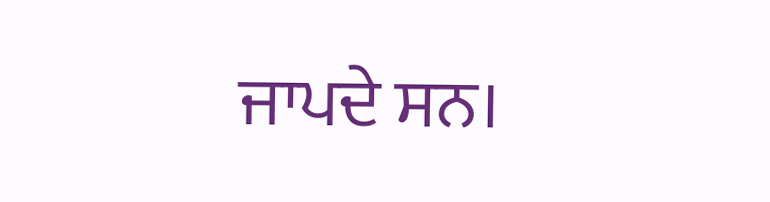ਜਾਪਦੇ ਸਨ।